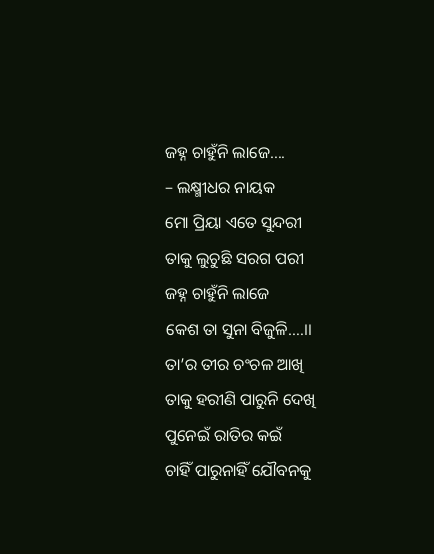ଜହ୍ନ ଚାହୁଁନି ଲାଜେ….
– ଲକ୍ଷ୍ମୀଧର ନାୟକ
ମୋ ପ୍ରିୟା ଏତେ ସୁନ୍ଦରୀ
ତାକୁ ଲୁଚୁଛି ସରଗ ପରୀ
ଜହ୍ନ ଚାହୁଁନି ଲାଜେ
କେଶ ତା ସୁନା ବିଜୁଳି….।।
ତା’ର ତୀର ଚଂଚଳ ଆଖି
ତାକୁ ହରୀଣି ପାରୁନି ଦେଖି
ପୁନେଇଁ ରାତିର କଇଁ
ଚାହିଁ ପାରୁନାହିଁ ଯୌବନକୁ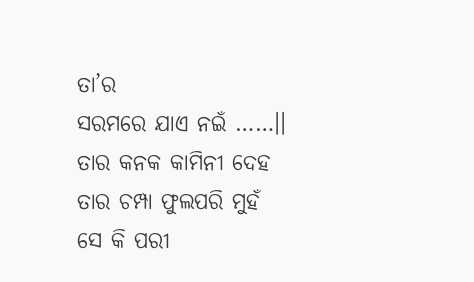ତା’ର
ସରମରେ ଯାଏ ନଇଁ ……।।
ତାର କନକ କାମିନୀ ଦେହ
ତାର ଚମ୍ପା ଫୁଲପରି ମୁହଁ
ସେ କି ପରୀ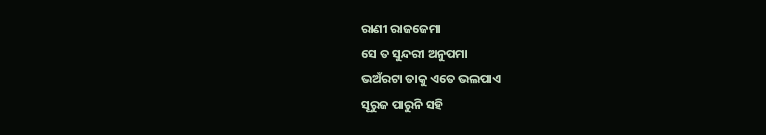ରାଣୀ ରାଜଜେମା
ସେ ତ ସୁନ୍ଦରୀ ଅନୁପମା
ଭଅଁରଟା ତାକୁ ଏତେ ଭଲପାଏ
ସୂରୁଜ ପାରୁନି ସହି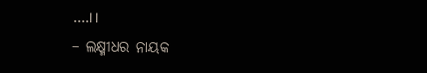….।।
– ଲକ୍ଷ୍ମୀଧର ନାୟକ